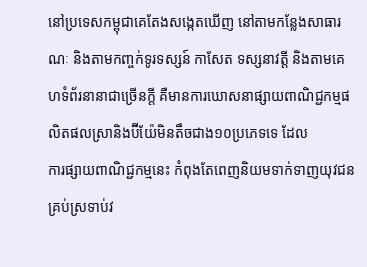នៅប្រទេសកម្ពុជាគេតែងសង្កេតឃើញ នៅតាមកន្លែងសាធារណៈ និងតាមកញ្ចក់ទូរទស្សន៍ កាសែត ទស្សនាវត្តី និងតាមគេហទំព័រនានាជាច្រើនក្តី គឺមានការឃោសនាផ្សាយពាណិជ្ជកម្មផលិតផលស្រានិងប៊ីយ៉ែមិនតឹចជាង១០ប្រភេទទេ ដែល
ការផ្សាយពាណិជ្ជកម្មនេះ កំពុងតែពេញនិយមទាក់ទាញយុវជនគ្រប់ស្រទាប់វ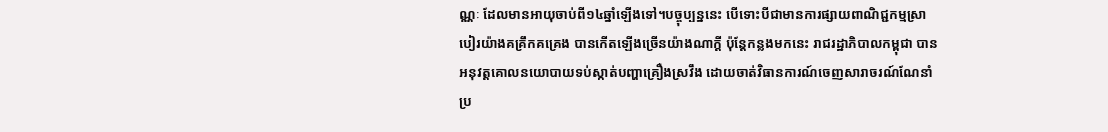ណ្ណៈ ដែលមានអាយុចាប់ពី១៤ឆ្នាំឡើងទៅ។បច្ចុប្បន្ននេះ បើទោះបីជាមានការផ្សាយពាណិជ្ជកម្មស្រាបៀរយ៉ាងគគ្រឹកគគ្រេង បានកើតឡើងច្រើនយ៉ាងណាក្តី ប៉ុន្តែកន្លងមកនេះ រាជរដ្ឋាភិបាលកម្ពុជា បានអនុវត្តគោលនយោបាយទប់ស្កាត់បញ្ហាគ្រឿងស្រវឹង ដោយចាត់វិធានការណ៍ចេញសារាចរណ៍ណែនាំប្រ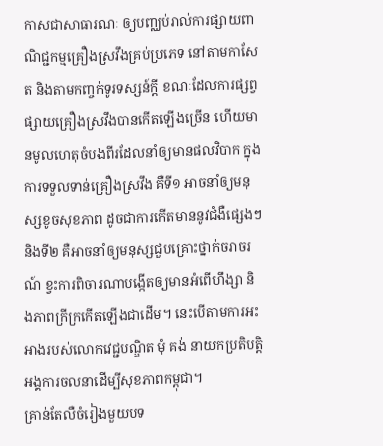កាសជាសាធារណៈ ឲ្យបញ្ឈប់រាល់ការផ្សាយពាណិជ្ជកម្មគ្រឿងស្រវឹងគ្រប់ប្រភេទ នៅតាមកាសែត និងតាមកញ្ចក់ទូរទស្សន៍ក្តី ខណៈដែលការផ្សព្វផ្សាយគ្រឿងស្រវឹងបានកើតឡើងច្រើន ហើយមានមូលហេតុចំបងពីរដែលនាំឲ្យមានផលវិបាក ក្នុងការទទួលទាន់គ្រឿងស្រវឹង គឺទី១ អាចនាំឲ្យមនុស្សខូចសុខភាព ដូចជាការកើតមាននូវជំងឺផ្សេងៗ និងទី២ គឺអាចនាំឲ្យមនុស្សជួបគ្រោះថ្នាក់ចរាចរណ៍ ខ្វះការពិចារណាបង្កើតឲ្យមានអំពើហឹង្សា និងភាពក្រីក្រកើតឡើងជាដើម។ នេះបើតាមការអះអាងរបស់លោកវេជ្ជបណ្ឌិត មុំ គង់ នាយកប្រតិបត្តិអង្គការចលនាដើម្បីសុខភាពកម្ពុជា។
គ្រាន់តែលឺចំរៀងមួយបទ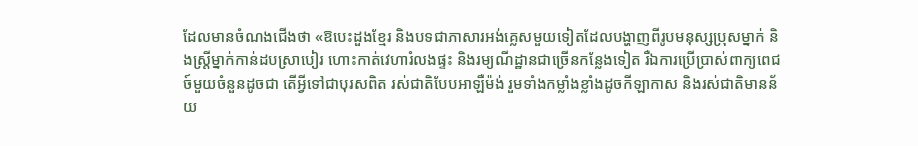ដែលមានចំណងជើងថា «ឱបេះដួងខ្មែរ និងបទជាភាសារអង់គ្លេសមួយទៀតដែលបង្ហាញពីរូបមនុស្សប្រុសម្នាក់ និងស្ត្រីម្នាក់កាន់ដបស្រាបៀរ ហោះកាត់វេហារំលងផ្ទះ និងរម្យណីដ្ឋានជាច្រើនកន្លែងទៀត រឺឯការប្រើប្រាស់ពាក្យពេជច៍មួយចំនួនដូចជា តើអ្វីទៅជាបុរសពិត រស់ជាតិបែបអាឡឺម៉ង់ រួមទាំងកម្លាំងខ្លាំងដូចកីឡាកាស និងរស់ជាតិមានន័យ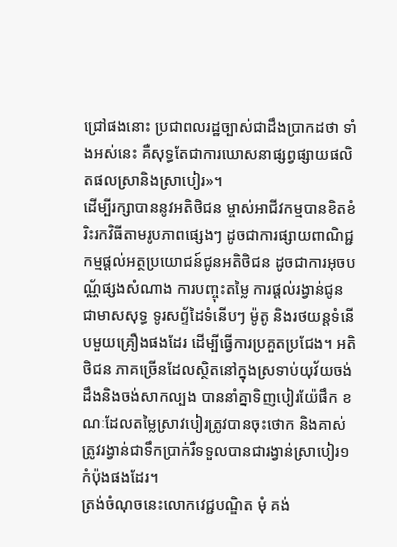ជ្រៅផងនោះ ប្រជាពលរដ្ឋច្បាស់ជាដឹងប្រាកដថា ទាំងអស់នេះ គឺសុទ្ធតែជាការឃោសនាផ្សព្វផ្សាយផលិតផលស្រានិងស្រាបៀរ»។
ដើម្បីរក្សាបាននូវអតិថិជន ម្ចាស់អាជីវកម្មបានខិតខំរិះរកវិធីតាមរូបភាពផ្សេងៗ ដូចជាការផ្សាយពាណិជ្ជកម្មផ្តល់អត្ថប្រយោជន៍ជូនអតិថិជន ដូចជាការអុចបណ្ណ័ផ្សងសំណាង ការបញ្ចុះតម្លៃ ការផ្តល់រង្វាន់ជូនជាមាសសុទ្ធ ទូរសព្ទ័ដៃទំនើបៗ ម៉ូតូ និងរថយន្តទំនើបមួយគ្រឿងផងដែរ ដើម្បីធ្វើការប្រគួតប្រជែង។ អតិថិជន ភាគច្រើនដែលស្ថិតនៅក្នុងស្រទាប់យុវ័យចង់ដឹងនិងចង់សាកល្បង បាននាំគ្នាទិញបៀរយ៉ែផឹក ខណៈដែលតម្លៃស្រាវបៀរត្រូវបានចុះថោក និងគាស់ត្រូវរង្វាន់ជាទឹកប្រាក់រឺទទួលបានជារង្វាន់ស្រាបៀរ១កំប៉ុងផងដែរ។
ត្រង់ចំណុចនេះលោកវេជ្ជបណ្ឌិត មុំ គង់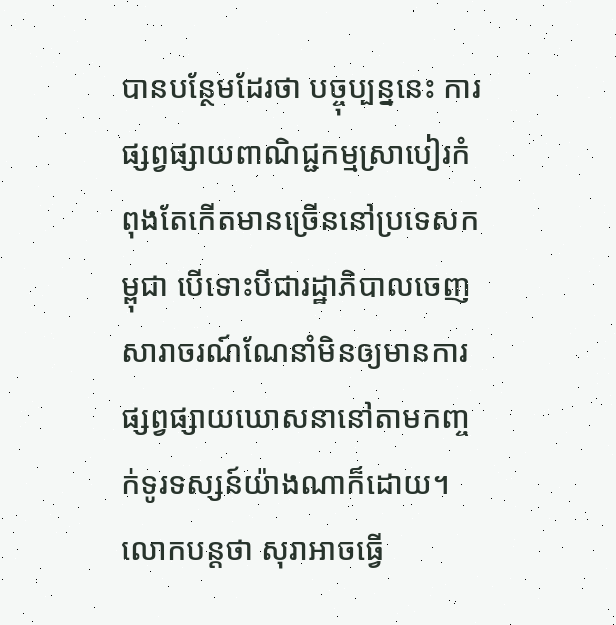បានបន្ថែមដែរថា បច្ចុប្បន្ននេះ ការផ្សព្វផ្សាយពាណិជ្ជកម្មស្រាបៀរកំពុងតែកើតមានច្រើននៅប្រទេសកម្ពុជា បើទោះបីជារដ្ឋាភិបាលចេញសារាចរណ៍ណែនាំមិនឲ្យមានការផ្សព្វផ្សាយឃោសនានៅតាមកញ្ចក់ទូរទស្សន៍យ៉ាងណាក៏ដោយ។ លោកបន្តថា សុរាអាចធ្វើ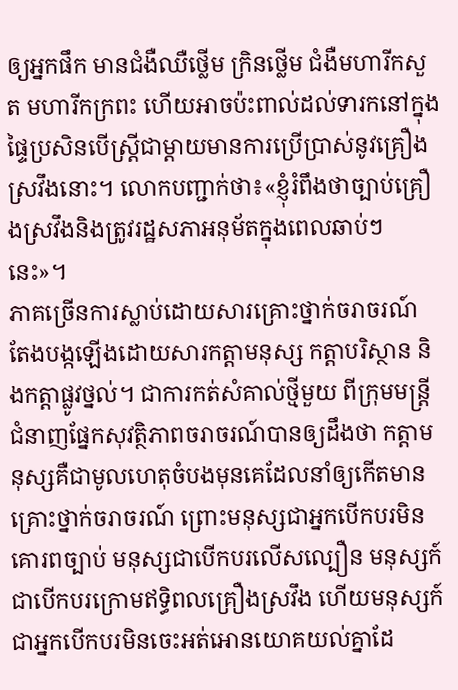ឲ្យអ្នកផឹក មានជំងឺឈឺថ្លើម ក្រិនថ្លើម ជំងឺមហារីកសួត មហារីកក្រពះ ហើយអាចប៉ះពាល់ដល់ទារកនៅក្នុងផ្ទៃប្រសិនបើស្ត្រីជាម្តាយមានការប្រើប្រាស់នូវគ្រឿងស្រវឹងនោះ។ លោកបញ្ជាក់ថា៖«ខ្ញុំរំពឹងថាច្បាប់គ្រឿងស្រវឹងនិងត្រូវរដ្ឋសភាអនុម័តក្នុងពេលឆាប់ៗនេះ»។
ភាគច្រើនការស្លាប់ដោយសារគ្រោះថ្នាក់ចរាចរណ៍ តែងបង្កឡើងដោយសារកត្តាមនុស្ស កត្តាបរិស្ថាន និងកត្តាផ្លូវថ្នល់។ ជាការកត់សំគាល់ថ្មីមួយ ពីក្រុមមន្ត្រីជំនាញផ្នែកសុវត្ថិភាពចរាចរណ៍បានឲ្យដឹងថា កត្តាមនុស្សគឺជាមូលហេតុចំបងមុនគេដែលនាំឲ្យកើតមានគ្រោះថ្នាក់ចរាចរណ៍ ព្រោះមនុស្សជាអ្នកបើកបរមិនគោរពច្បាប់ មនុស្សជាបើកបរលើសល្បឿន មនុស្សក៍ជាបើកបរក្រោមឥទ្ធិពលគ្រឿងស្រវឹង ហើយមនុស្សក៍ជាអ្នកបើកបរមិនចេះអត់អោនយោគយល់គ្នាដែ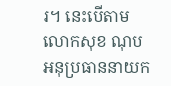រ។ នេះបើតាមលោកសុខ ណុប អនុប្រធាននាយក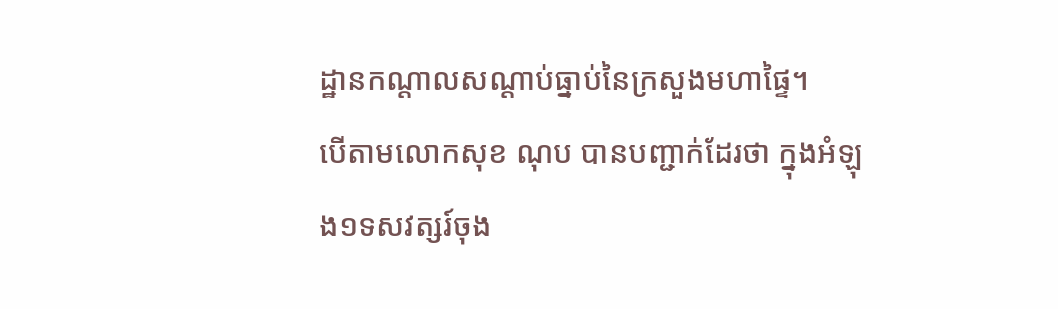ដ្ឋានកណ្តាលសណ្តាប់ធ្នាប់នៃក្រសួងមហាផ្ទៃ។
បើតាមលោកសុខ ណុប បានបញ្ជាក់ដែរថា ក្នុងអំឡុង១ទសវត្សរ៍ចុង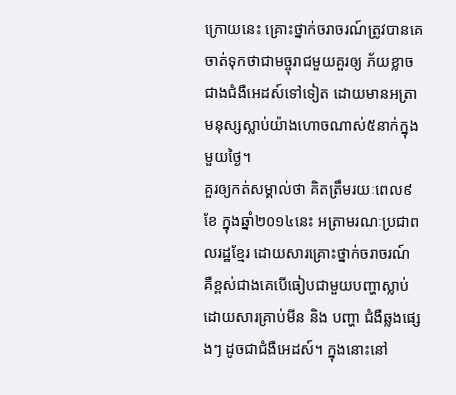ក្រោយនេះ គ្រោះថ្នាក់ចរាចរណ៍ត្រូវបានគេចាត់ទុកថាជាមច្ចុរាជមួយគួរឲ្យ ភ័យខ្លាចជាងជំងឺអេដស៍ទៅទៀត ដោយមានអត្រាមនុស្សស្លាប់យ៉ាងហោចណាស់៥នាក់ក្នុងមួយថ្ងៃ។
គួរឲ្យកត់សម្គាល់ថា គិតត្រឹមរយៈពេល៩ខែ ក្នុងឆ្នាំ២០១៤នេះ អត្រាមរណៈប្រជាពលរដ្ឋខ្មែរ ដោយសារគ្រោះថ្នាក់ចរាចរណ៍ គឺខ្ពស់ជាងគេបើធៀបជាមួយបញ្ហាស្លាប់ដោយសារគ្រាប់មីន និង បញ្ហា ជំងឺឆ្លងផ្សេងៗ ដូចជាជំងឺអេដស៍។ ក្នុងនោះនៅ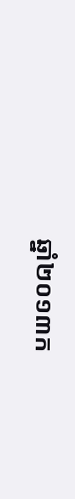ឆ្នាំ២០១៣ក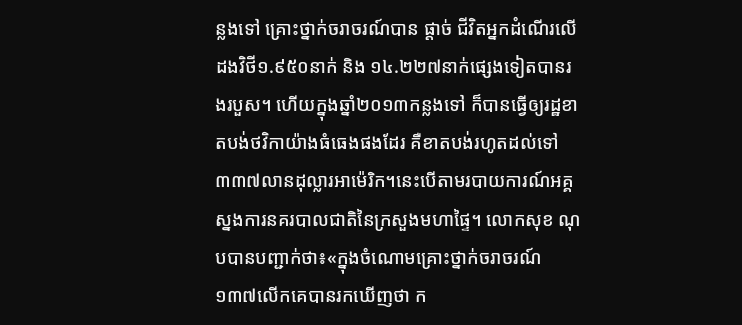ន្លងទៅ គ្រោះថ្នាក់ចរាចរណ៍បាន ផ្តាច់ ជីវិតអ្នកដំណើរលើដងវិថី១.៩៥០នាក់ និង ១៤.២២៧នាក់ផ្សេងទៀតបានរងរបួស។ ហើយក្នុងឆ្នាំ២០១៣កន្លងទៅ ក៏បានធ្វើឲ្យរដ្ឋខាតបង់ថវិកាយ៉ាងធំធេងផងដែរ គឺខាតបង់រហូតដល់ទៅ៣៣៧លានដុល្លារអាម៉េរិក។នេះបើតាមរបាយការណ៍អគ្គស្នងការនគរបាលជាតិនៃក្រសួងមហាផ្ទៃ។ លោកសុខ ណុបបានបញ្ជាក់ថា៖«ក្នុងចំណោមគ្រោះថ្នាក់ចរាចរណ៍១៣៧លើកគេបានរកឃើញថា ក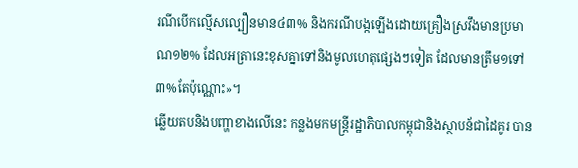រណីបើកល្មើសល្បឿនមាន៤៣% និងករណីបង្កឡើងដោយគ្រឿងស្រវឹងមានប្រមាណ១២% ដែលអត្រានេះខុសគ្នាទៅនិងមូលហេតុផ្សេងៗទៀត ដែលមានត្រឹម១ទៅ៣%តែប៉ុណ្ណោះ»។
ឆ្លើយតបនិងបញ្ហាខាងលើនេះ កន្លងមកមន្ត្រីរដ្ឋាភិបាលកម្ពុជានិងស្ថាបន័ជាដៃគូរ បាន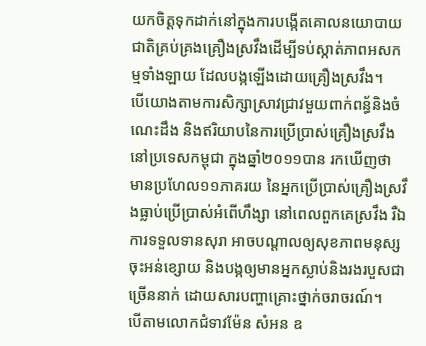យកចិត្តទុកដាក់នៅក្នុងការបង្កើតគោលនយោបាយជាតិគ្រប់គ្រងគ្រឿងស្រវឹងដើម្បីទប់ស្កាត់ភាពអសកម្មទាំងឡាយ ដែលបង្កឡើងដោយគ្រឿងស្រវឹង។
បើយោងតាមការសិក្សាស្រាវជ្រាវមួយពាក់ពន្ធ័និងចំណេះដឹង និងឥរិយាបនៃការប្រើប្រាស់គ្រឿងស្រវឹងនៅប្រទេសកម្ពុជា ក្នុងឆ្នាំ២០១១បាន រកឃើញថា មានប្រហែល១១ភាគរយ នៃអ្នកប្រើប្រាស់គ្រឿងស្រវឹងធ្លាប់ប្រើប្រាស់អំពើហឹង្សា នៅពេលពួកគេស្រវឹង រឺឯការទទួលទានសុរា អាចបណ្តាលឲ្យសុខភាពមនុស្សចុះអន់ខ្សោយ និងបង្កឲ្យមានអ្នកស្លាប់និងរងរបួសជាច្រើននាក់ ដោយសារបញ្ហាគ្រោះថ្នាក់ចរាចរណ៍។
បើតាមលោកជំទាវម៉ែន សំអន ឧ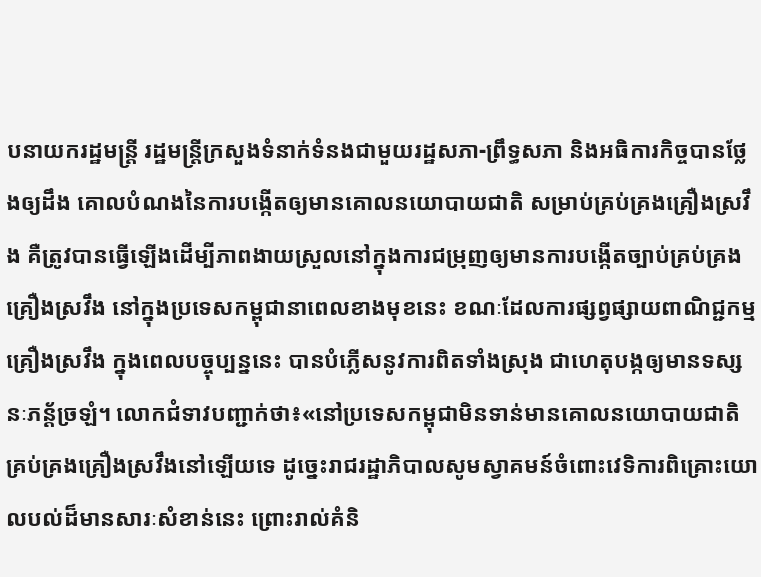បនាយករដ្ឋមន្ត្រី រដ្ឋមន្ត្រីក្រសួងទំនាក់ទំនងជាមួយរដ្ឋសភា-ព្រឹទ្ធសភា និងអធិការកិច្ចបានថ្លែងឲ្យដឹង គោលបំណងនៃការបង្កើតឲ្យមានគោលនយោបាយជាតិ សម្រាប់គ្រប់គ្រងគ្រឿងស្រវឹង គឺត្រូវបានធ្វើឡើងដើម្បីភាពងាយស្រួលនៅក្នុងការជម្រុញឲ្យមានការបង្កើតច្បាប់គ្រប់គ្រងគ្រឿងស្រវឹង នៅក្នុងប្រទេសកម្ពុជានាពេលខាងមុខនេះ ខណៈដែលការផ្សព្វផ្សាយពាណិជ្ជកម្មគ្រឿងស្រវឹង ក្នុងពេលបច្ចុប្បន្ននេះ បានបំភ្លើសនូវការពិតទាំងស្រុង ជាហេតុបង្កឲ្យមានទស្សនៈភន្ត័ច្រឡំ។ លោកជំទាវបញ្ជាក់ថា៖«នៅប្រទេសកម្ពុជាមិនទាន់មានគោលនយោបាយជាតិគ្រប់គ្រងគ្រឿងស្រវឹងនៅឡើយទេ ដូច្នេះរាជរដ្ឋាភិបាលសូមស្វាគមន៍ចំពោះវេទិការពិគ្រោះយោលបល់ដ៏មានសារៈសំខាន់នេះ ព្រោះរាល់គំនិ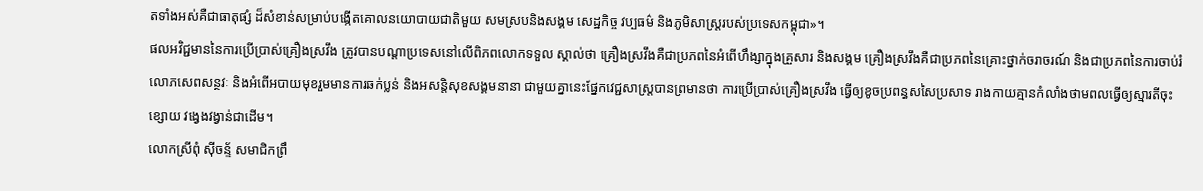តទាំងអស់គឺជាធាតុផ្សំ ដ៏សំខាន់សម្រាប់បង្កើតគោលនយោបាយជាតិមួយ សមស្របនិងសង្គម សេដ្ឋកិច្ច វប្បធម៌ និងភូមិសាស្ត្ររបស់ប្រទេសកម្ពុជា»។
ផលអវិជ្ជមាននៃការប្រើប្រាស់គ្រឿងស្រវឹង ត្រូវបានបណ្តាប្រទេសនៅលើពិភពលោកទទួល ស្គាល់ថា គ្រឿងស្រវឹងគឺជាប្រភពនៃអំពើហឹង្សាក្នុងគ្រួសារ និងសង្គម គ្រឿងស្រវឹងគឺជាប្រភពនៃគ្រោះថ្នាក់ចរាចរណ៍ និងជាប្រភពនៃការចាប់រំលោភសេពសន្ថវៈ និងអំពើអបាយមុខរួមមានការឆក់ប្លន់ និងអសន្តិសុខសង្គមនានា ជាមួយគ្នានេះផ្នែកវេជ្ជសាស្ត្របានព្រមានថា ការប្រើប្រាស់គ្រឿងស្រវឹង ធ្វើឲ្យខូចប្រពន្ធសសៃប្រសាទ រាងកាយគ្មានកំលាំងថាមពលធ្វើឲ្យស្មារតីចុះខ្សោយ វង្វេងវង្វាន់ជាដើម។
លោកស្រីពុំ ស៊ីចន្ទ័ សមាជិកព្រឹ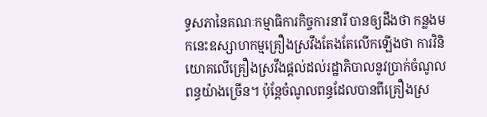ទ្ធសភានៃគណៈកម្មាធិការកិច្ចការនារី បានឲ្យដឹងថា កន្លងមកនេះឧស្សាហកម្មគ្រឿងស្រវឹងតែងតែលើកឡើងថា ការវិនិយោគលើគ្រឿងស្រវឹងផ្តល់ដល់រដ្ឋាភិបាលនូវប្រាក់ចំណូលពន្ធយ៉ាងច្រើន។ ប៉ុន្តែចំណូលពន្ធដែលបានពីគ្រឿងស្រ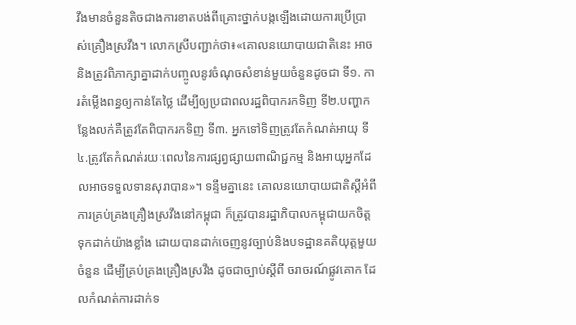វឹងមានចំនួនតិចជាងការខាតបង់ពីគ្រោះថ្នាក់បង្កឡើងដោយការប្រើប្រាស់គ្រឿងស្រវឹង។ លោកស្រីបញ្ជាក់ថា៖«គោលនយោបាយជាតិនេះ អាចនិងត្រូវពិភាក្សាគ្នាដាក់បញ្ចូលនូវចំណុចសំខាន់មួយចំនួនដូចជា ទី១. ការតំម្លើងពន្ធឲ្យកាន់តែថ្លៃ ដើម្បីឲ្យប្រជាពលរដ្ឋពិបាករកទិញ ទី២.បញ្ហាកន្លែងលក់គឺត្រូវតែពិបាករកទិញ ទី៣. អ្នកទៅទិញត្រូវតែកំណត់អាយុ ទី៤.ត្រូវតែកំណត់រយៈពេលនៃការផ្សព្វផ្សាយពាណិជ្ជកម្ម និងអាយុអ្នកដែលអាចទទួលទានសុរាបាន»។ ទន្ទឹមគ្នានេះ គោលនយោបាយជាតិស្តីអំពីការគ្រប់គ្រងគ្រឿងស្រវឹងនៅកម្ពុជា ក៏ត្រូវបានរដ្ឋាភិបាលកម្ពុជាយកចិត្តទុកដាក់យ៉ាងខ្លាំង ដោយបានដាក់ចេញនូវច្បាប់និងបទដ្ឋានគតិយុត្តមួយចំនួន ដើម្បីគ្រប់គ្រងគ្រឿងស្រវឹង ដូចជាច្បាប់ស្តីពី ចរាចរណ៍ផ្លូវគោក ដែលកំណត់ការដាក់ទ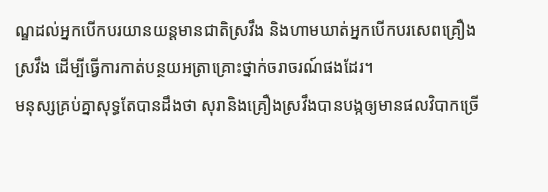ណ្ឌដល់អ្នកបើកបរយានយន្តមានជាតិស្រវឹង និងហាមឃាត់អ្នកបើកបរសេពគ្រឿង ស្រវឹង ដើម្បីធ្វើការកាត់បន្ថយអត្រាគ្រោះថ្នាក់ចរាចរណ៍ផងដែរ។
មនុស្សគ្រប់គ្នាសុទ្ធតែបានដឹងថា សុរានិងគ្រឿងស្រវឹងបានបង្កឲ្យមានផលវិបាកច្រើ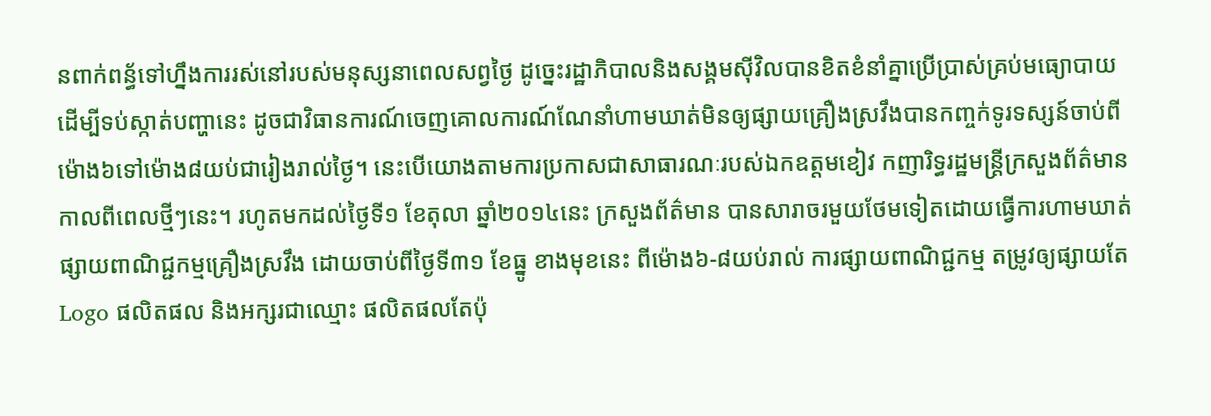នពាក់ពន្ធ័ទៅហ្នឹងការរស់នៅរបស់មនុស្សនាពេលសព្វថ្ងៃ ដូច្នេះរដ្ឋាភិបាលនិងសង្គមស៊ីវិលបានខិតខំនាំគ្នាប្រើប្រាស់គ្រប់មធ្យោបាយដើម្បីទប់ស្កាត់បញ្ហានេះ ដូចជាវិធានការណ៍ចេញគោលការណ៍ណែនាំហាមឃាត់មិនឲ្យផ្សាយគ្រឿងស្រវឹងបានកញ្ចក់ទូរទស្សន៍ចាប់ពីម៉ោង៦ទៅម៉ោង៨យប់ជារៀងរាល់ថ្ងៃ។ នេះបើយោងតាមការប្រកាសជាសាធារណៈរបស់ឯកឧត្តមខៀវ កញារិទ្ធរដ្ឋមន្ត្រីក្រសួងព័ត៌មានកាលពីពេលថ្មីៗនេះ។ រហូតមកដល់ថ្ងៃទី១ ខែតុលា ឆ្នាំ២០១៤នេះ ក្រសួងព័ត៌មាន បានសារាចរមួយថែមទៀតដោយធ្វើការហាមឃាត់ ផ្សាយពាណិជ្ជកម្មគ្រឿងស្រវឹង ដោយចាប់ពីថ្ងៃទី៣១ ខែធ្នូ ខាងមុខនេះ ពីម៉ោង៦-៨យប់រាល់ ការផ្សាយពាណិជ្ជកម្ម តម្រូវឲ្យផ្សាយតែ Logo ផលិតផល និងអក្សរជាឈ្មោះ ផលិតផលតែប៉ុ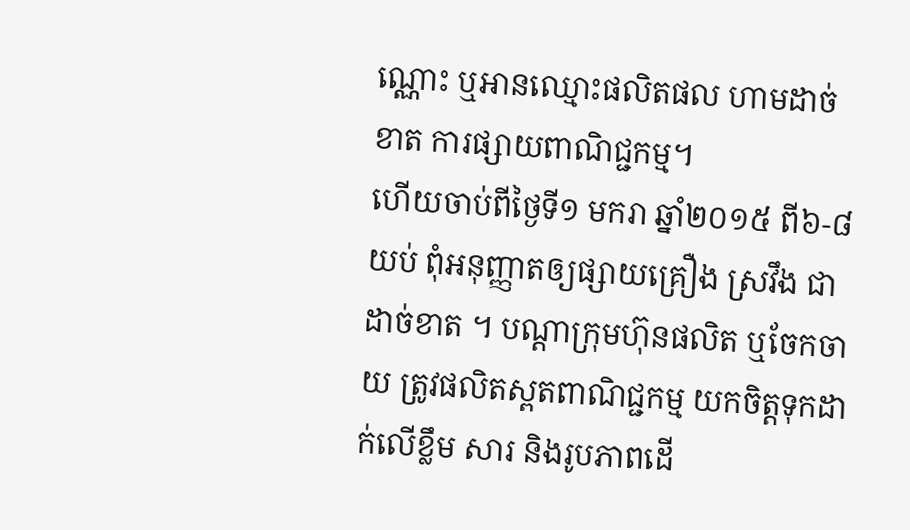ណ្ណោះ ឬអានឈ្មោះផលិតផល ហាមដាច់ខាត ការផ្សាយពាណិជ្ជកម្ម។
ហើយចាប់ពីថ្ងៃទី១ មករា ឆ្នាំ២០១៥ ពី៦-៨យប់ ពុំអនុញ្ញាតឲ្យផ្សាយគ្រឿង ស្រវឹង ជាដាច់ខាត ។ បណ្តាក្រុមហ៊ុនផលិត ឬចែកចាយ ត្រូវផលិតស្ពតពាណិជ្ជកម្ម យកចិត្តទុកដាក់លើខ្លឹម សារ និងរូបភាពដើ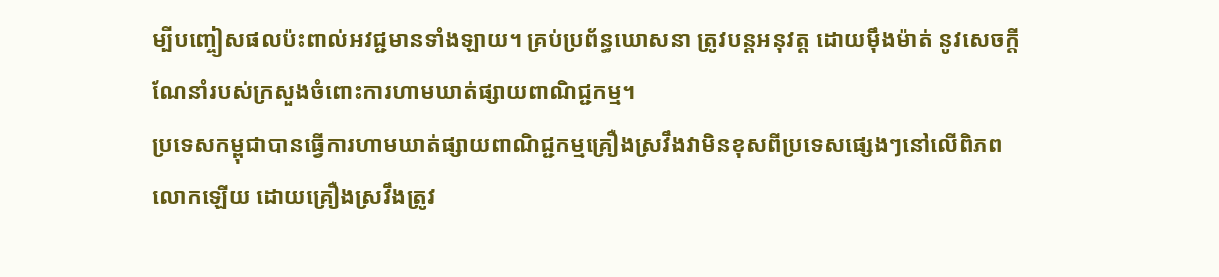ម្បីបញ្ចៀសផលប៉ះពាល់អវជ្ជមានទាំងឡាយ។ គ្រប់ប្រព័ន្ធឃោសនា ត្រូវបន្តអនុវត្ត ដោយម៉ឹងម៉ាត់ នូវសេចក្តីណែនាំរបស់ក្រសួងចំពោះការហាមឃាត់ផ្សាយពាណិជ្ជកម្ម។
ប្រទេសកម្ពុជាបានធ្វើការហាមឃាត់ផ្សាយពាណិជ្ជកម្មគ្រឿងស្រវឹងវាមិនខុសពីប្រទេសផ្សេងៗនៅលើពិភពលោកឡើយ ដោយគ្រឿងស្រវឹងត្រូវ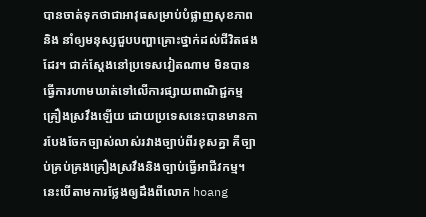បានចាត់ទុកថាជាអាវុធសម្រាប់បំផ្លាញសុខភាពនិង នាំឲ្យមនុស្សជួបបញ្ហាគ្រោះថ្នាក់ដល់ជីវិតផងដែរ។ ជាក់ស្តែងនៅប្រទេសវៀតណាម មិនបានធ្វើការហាមឃាត់ទៅលើការផ្សាយពាណិជ្ជកម្មគ្រឿងស្រវឹងឡើយ ដោយប្រទេសនេះបានមានការបែងចែកច្បាស់លាស់រវាងច្បាប់ពីរខុសគ្នា គឺច្បាប់គ្រប់គ្រងគ្រឿងស្រវឹងនិងច្បាប់ធ្វើអាជីវកម្ម។ នេះបើតាមការថ្លែងឲ្យដឹងពីលោក hoang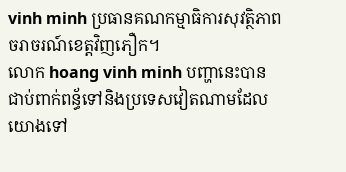vinh minh ប្រធានគណកម្មាធិការសុវត្ថិភាពចរាចរណ៍ខេត្តវិញភឿក។
លោក hoang vinh minh បញ្ហានេះបានជាប់ពាក់ពន្ធ័ទៅនិងប្រទេសវៀតណាមដែលយោងទៅ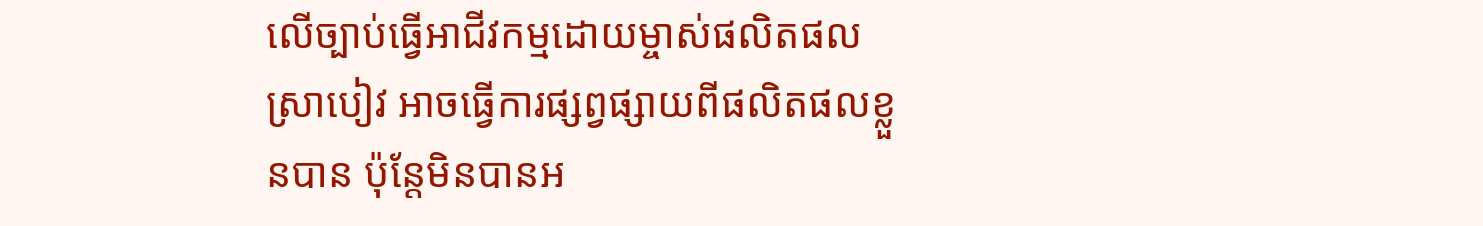លើច្បាប់ធ្វើអាជីវកម្មដោយម្ចាស់ផលិតផលស្រាបៀវ អាចធ្វើការផ្សព្វផ្សាយពីផលិតផលខ្លួនបាន ប៉ុន្តែមិនបានអ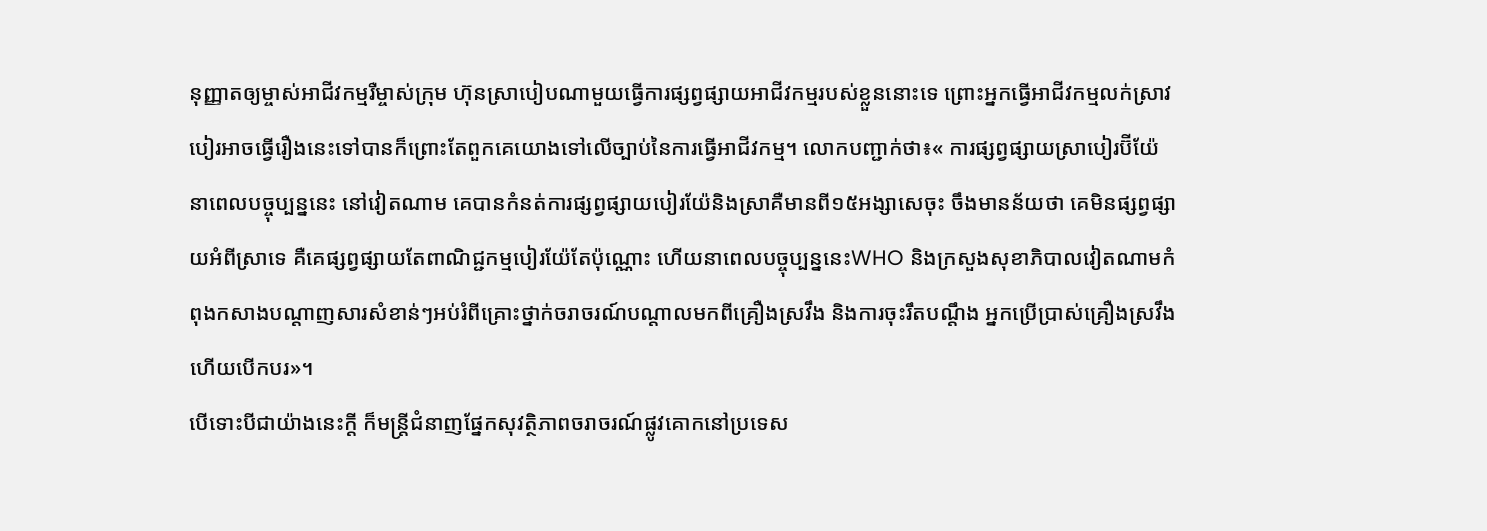នុញ្ញាតឲ្យម្ចាស់អាជីវកម្មរឺម្ចាស់ក្រុម ហ៊ុនស្រាបៀបណាមួយធ្វើការផ្សព្វផ្សាយអាជីវកម្មរបស់ខ្លួននោះទេ ព្រោះអ្នកធ្វើអាជីវកម្មលក់ស្រាវបៀរអាចធ្វើរឿងនេះទៅបានក៏ព្រោះតែពួកគេយោងទៅលើច្បាប់នៃការធ្វើអាជីវកម្ម។ លោកបញ្ជាក់ថា៖« ការផ្សព្វផ្សាយស្រាបៀរប៊ីយ៉ែ នាពេលបច្ចុប្បន្ននេះ នៅវៀតណាម គេបានកំនត់ការផ្សព្វផ្សាយបៀរយ៉ែនិងស្រាគឺមានពី១៥អង្សាសេចុះ ចឹងមានន័យថា គេមិនផ្សព្វផ្សាយអំពីស្រាទេ គឺគេផ្សព្វផ្សាយតែពាណិជ្ជកម្មបៀរយ៉ែតែប៉ុណ្ណោះ ហើយនាពេលបច្ចុប្បន្ននេះWHO និងក្រសួងសុខាភិបាលវៀតណាមកំពុងកសាងបណ្តាញសារសំខាន់ៗអប់រំពីគ្រោះថ្នាក់ចរាចរណ៍បណ្តាលមកពីគ្រឿងស្រវឹង និងការចុះរឹតបណ្តឹង អ្នកប្រើប្រាស់គ្រឿងស្រវឹងហើយបើកបរ»។
បើទោះបីជាយ៉ាងនេះក្តី ក៏មន្ត្រីជំនាញផ្នែកសុវត្ថិភាពចរាចរណ៍ផ្លូវគោកនៅប្រទេស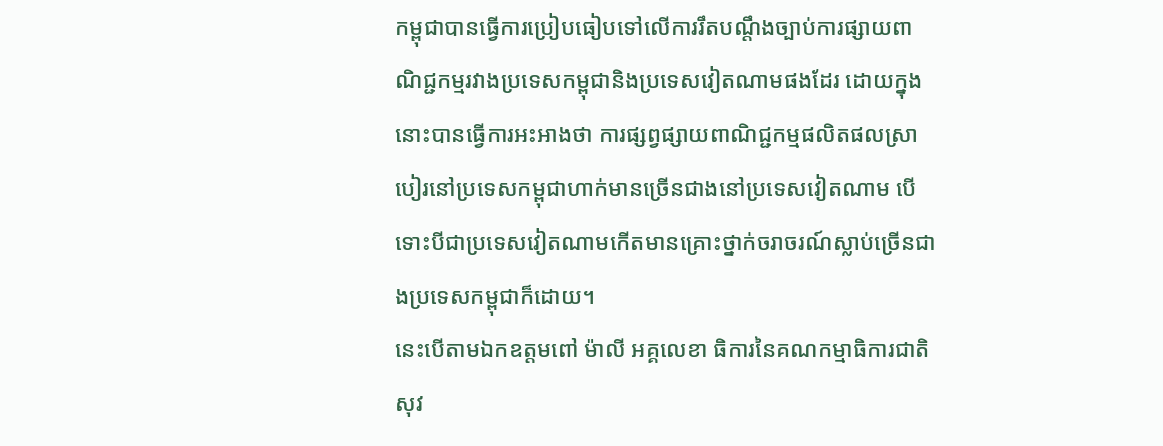កម្ពុជាបានធ្វើការប្រៀបធៀបទៅលើការរឹតបណ្តឹងច្បាប់ការផ្សាយពាណិជ្ជកម្មរវាងប្រទេសកម្ពុជានិងប្រទេសវៀតណាមផងដែរ ដោយក្នុងនោះបានធ្វើការអះអាងថា ការផ្សព្វផ្សាយពាណិជ្ជកម្មផលិតផលស្រាបៀរនៅប្រទេសកម្ពុជាហាក់មានច្រើនជាងនៅប្រទេសវៀតណាម បើទោះបីជាប្រទេសវៀតណាមកើតមានគ្រោះថ្នាក់ចរាចរណ៍ស្លាប់ច្រើនជាងប្រទេសកម្ពុជាក៏ដោយ។
នេះបើតាមឯកឧត្តមពៅ ម៉ាលី អគ្គលេខា ធិការនៃគណកម្មាធិការជាតិសុវ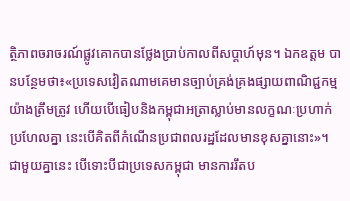ត្ថិភាពចរាចរណ៍ផ្លូវគោកបានថ្លែងប្រាប់កាលពីសប្តាហ៍មុន។ ឯកឧត្តម បានបន្ថែមថា៖«ប្រទេសវៀតណាមគេមានច្បាប់គ្រង់គ្រងផ្សាយពាណិជ្ជកម្មយ៉ាងត្រឹមត្រូវ ហើយបើធៀបនិងកម្ពុជាអត្រាស្លាប់មានលក្ខណៈប្រហាក់ប្រហែលគ្នា នេះបើគិតពីកំណើនប្រជាពលរដ្ឋដែលមានខុសគ្នានោះ»។
ជាមួយគ្នានេះ បើទោះបីជាប្រទេសកម្ពុជា មានការរឹតប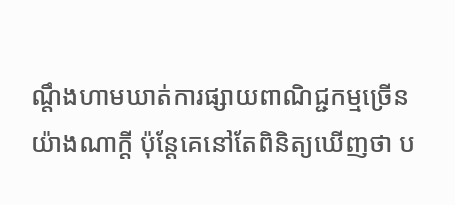ណ្តឹងហាមឃាត់ការផ្សាយពាណិជ្ជកម្មច្រើនយ៉ាងណាក្តី ប៉ុន្តែគេនៅតែពិនិត្យឃើញថា ប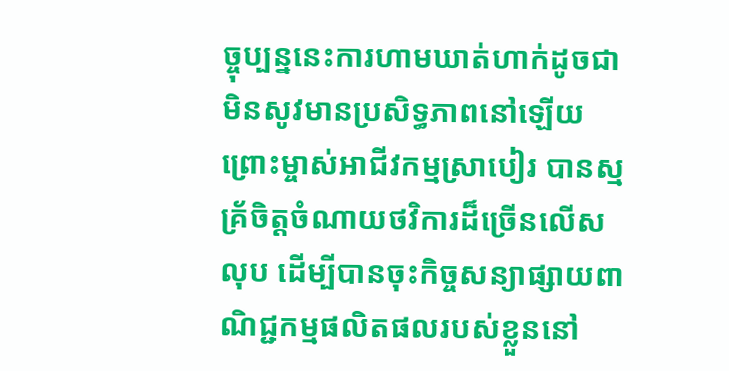ច្ចុប្បន្ននេះការហាមឃាត់ហាក់ដូចជាមិនសូវមានប្រសិទ្ធភាពនៅឡើយ ព្រោះម្ចាស់អាជីវកម្មស្រាបៀរ បានស្មគ្រ័ចិត្តចំណាយថវិការដ៏ច្រើនលើសលុប ដើម្បីបានចុះកិច្ចសន្យាផ្សាយពាណិជ្ជកម្មផលិតផលរបស់ខ្លួននៅ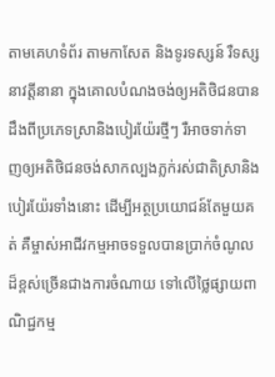តាមគេហទំព័រ តាមកាសែត និងទូរទស្សន៍ រឺទស្សនាវត្តីនានា ក្នុងគោលបំណងចង់ឲ្យអតិថិជនបានដឹងពីប្រភេទស្រានិងបៀរយ៉ែរថ្មីៗ រឺអាចទាក់ទាញឲ្យអតិថិជនចង់សាកល្បងភ្លក់រស់ជាតិស្រានិងបៀរយ៉ែរទាំងនោះ ដើម្បីអត្ថប្រយោជន៍តែមួយគត់ គឺម្ចាស់អាជីវកម្មអាចទទួលបានប្រាក់ចំណូលដ៏ខ្ពស់ច្រើនជាងការចំណាយ ទៅលើថ្លៃផ្សាយពាណិជ្ជកម្ម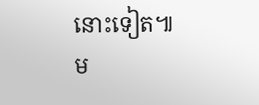នោះទៀត៕
ម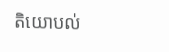តិយោបល់